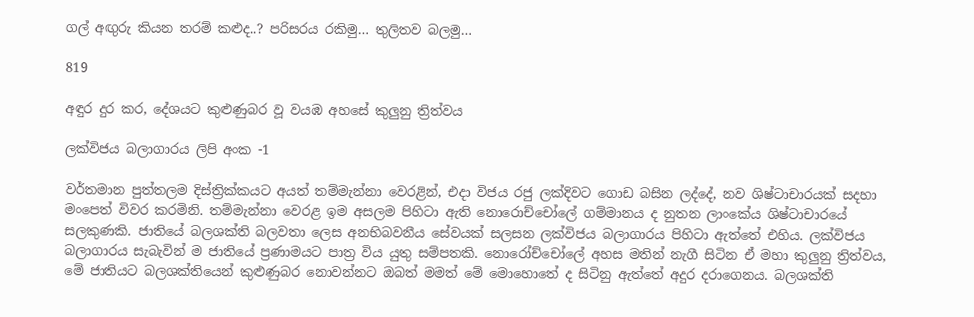ගල් අඟුරු කියන තරම් කළුද..? පරිසරය රකිමු… තුලිතව බලමු…

819

අඳුර දුර කර, දේශයට කුළුණුබර වූ වයඹ අහසේ කුලුනු ත්‍රිත්වය

ලක්විජය බලාගාරය ලිපි අංක -1

වර්තමාන පුත්තලම දිස්ත්‍රික්කයට අයත් තම්මැන්නා වෙරළින්, එදා විජය රජු ලක්දිවට ගොඩ බසින ලද්දේ, නව ශිෂ්ටාචාරයක් සදහා මංපෙත් විවර කරමිනි. තම්මැන්නා වෙරළ ඉම අසලම පිහිටා ඇති නොරොච්චෝලේ ගම්මානය ද නුතන ලාංකේය ශිෂ්ටාචාරයේ සලකුණකි. ජාතියේ බලශක්ති බලවතා ලෙස අනභිබවනීය සේවයක් සලසන ලක්විජය බලාගාරය පිහිටා ඇත්තේ එහිය. ලක්‌විජය බලාගාරය සැබැවින් ම ජාතියේ ප්‍රණාමයට පාත්‍ර විය යුතු සම්පතකි. නොරෝච්චෝලේ අහස මතින් නැගී සිටින ඒ මහා කුලුනු ත්‍රිත්වය, මේ ජාතියට බලශක්තියෙන් කුළුණුබර නොවන්නට ඔබත් මමත් මේ මොහොතේ ද සිටිනු ඇත්තේ අදුර දරාගෙනය. බලශක්ති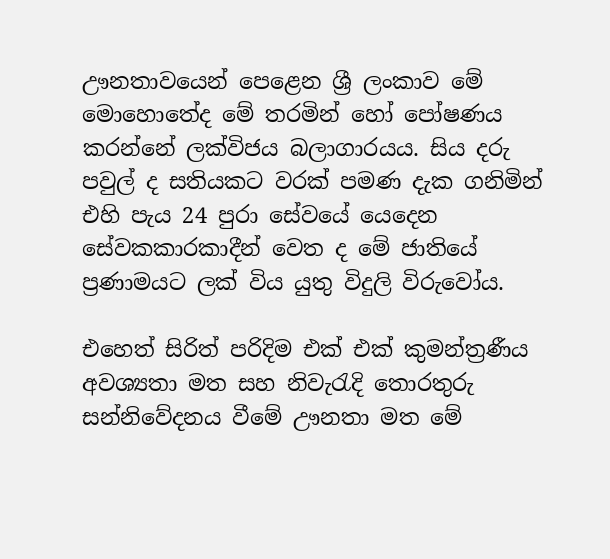ඌනතාවයෙන් පෙළෙන ශ්‍රී ලංකාව මේ මොහොතේද මේ තරමින් හෝ පෝෂණය කරන්නේ ලක්විජය බලාගාරයය. සිය දරු පවුල් ද සතියකට වරක් පමණ දැක ගනිමින් එහි පැය 24 පුරා සේවයේ යෙදෙන සේවකකාරකාදීන් වෙත ද මේ ජාතියේ ප්‍රණාමයට ලක් විය යුතු විදුලි විරුවෝය.

එහෙත් සිරිත් පරිදිම එක් එක් කුමන්ත්‍රණීය අවශ්‍යතා මත සහ නිවැරැදි තොරතුරු සන්නිවේදනය වීමේ ඌනතා මත මේ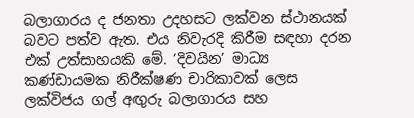බලාගාරය ද ජනතා උදහසට ලක්වන ස්ථානයක් බවට පත්ව ඇත. එය නිවැරදි කිරීම සඳහා දරන එක් උත්සාහයකි මේ. ‘දිවයින’ මාධ්‍ය කණ්ඩායමක නිරීක්ෂණ චාරිකාවක් ලෙස ලක්විජය ගල් අඟුරු බලාගාරය සහ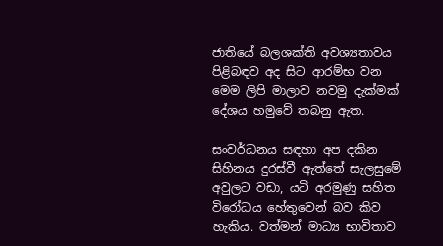ජාතියේ බලශක්ති අවශ්‍යතාවය පිළිබඳව අද සිට ආරම්භ වන මෙම ලිපි මාලාව නවමු දැක්මක් දේශය හමුවේ තබනු ඇත.

සංවර්ධනය සඳහා අප දකින සිහිනය දුරස්වී ඇත්තේ සැලසුමේ අවුලට වඩා, යටි අරමුණු සහිත විරෝධය හේතුවෙන් බව කිව හැකිය. වත්මන් මාධ්‍ය භාවිතාව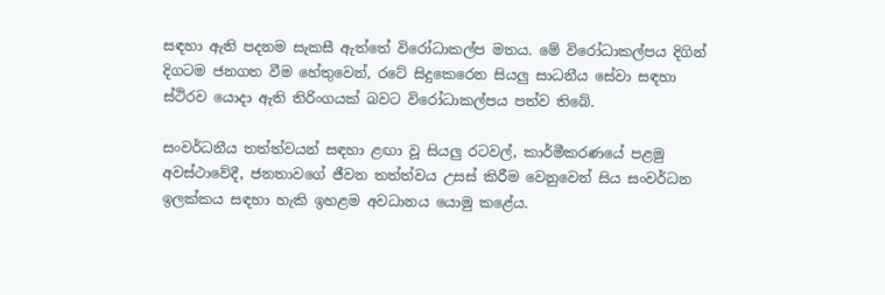සඳහා ඇති පදනම සැකසී ඇත්තේ විරෝධාකල්ප මතය. මේ විරෝධාකල්පය දිගින් දිගටම ජනගත වීම හේතුවෙන්, රටේ සිදුකෙරෙන සියලු සාධනීය සේවා සඳහා ස්ථිරව යොදා ඇති තිරිංගයක් බවට විරෝධාකල්පය පත්ව තිබේ.

සංවර්ධනීය තත්ත්වයන් සඳහා ළඟා වූ සියලු රටවල්, කාර්මීකරණයේ පළමු අවස්ථාවේදී, ජනතාවගේ ජීවන තත්ත්වය උසස් කිරීම වෙනුවෙන් සිය සංවර්ධන ඉලක්කය සඳහා හැකි ඉහළම අවධානය යොමු කළේය.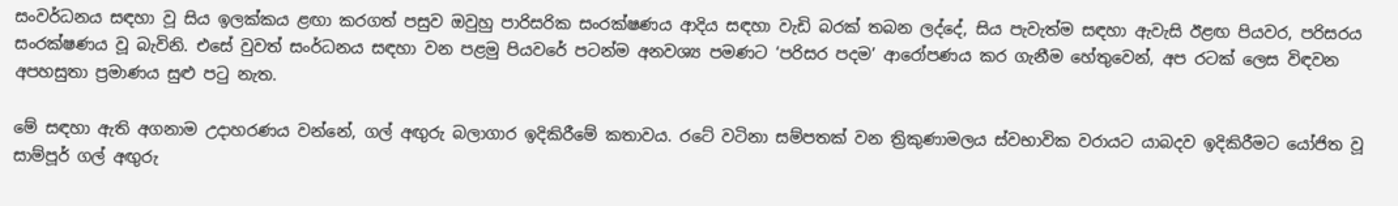සංවර්ධනය සඳහා වූ සිය ඉලක්කය ළඟා කරගත් පසුව ඔවුහු පාරිසරික සංරක්ෂණය ආදිය සඳහා වැඩි බරක් තබන ලද්දේ, සිය පැවැත්ම සඳහා ඇවැසි ඊළඟ පියවර, පරිසරය සංරක්ෂණය වූ බැවිනි. එසේ වුවත් සංර්ධනය සඳහා වන පළමු පියවරේ පටන්ම අනවශ්‍ය පමණට ‘පරිසර පදම’ ආරෝපණය කර ගැනීම හේතුවෙන්, අප රටක් ලෙස විඳවන අපහසුතා ප්‍රමාණය සුළු පටු නැත.

මේ සඳහා ඇති අගනාම උදාහරණය වන්නේ, ගල් අඟුරු බලාගාර ඉදිකිරීමේ කතාවය. රටේ වටිනා සම්පතක් වන ත්‍රිකුණාමලය ස්වභාවික වරායට යාබදව ඉදිකිරීමට යෝජිත වූ සාම්පූර් ගල් අඟුරු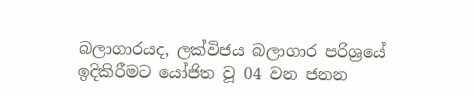බලාගාරයද, ලක්විජය බලාගාර පරිශ්‍රයේ ඉදිකිරීමට යෝජිත වූ 04 වන ජනන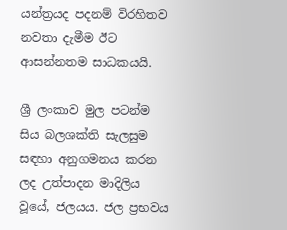යන්ත්‍රයද පදනම් විරහිතව නවතා දැමීම ඊට ආසන්නතම සාධකයයි.

ශ්‍රී ලංකාව මුල පටන්ම සිය බලශක්ති සැලසුම සඳහා අනුගමනය කරන ලද උත්පාදන මාදිලිය වූයේ, ජලයය. ජල ප්‍රභවය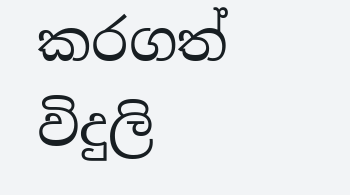කරගත් විදුලි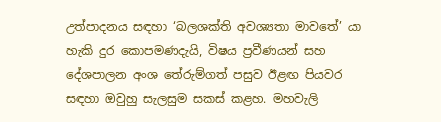උත්පාදනය සඳහා ‘බලශක්ති අවශ්‍යතා මාවතේ’ යා හැකි දුර කොපමණදැයි, විෂය ප්‍රවීණයන් සහ දේශපාලන අංශ තේරුම්ගත් පසුව ඊළඟ පියවර සඳහා ඔවුහු සැලසුම සකස් කළහ. මහවැලි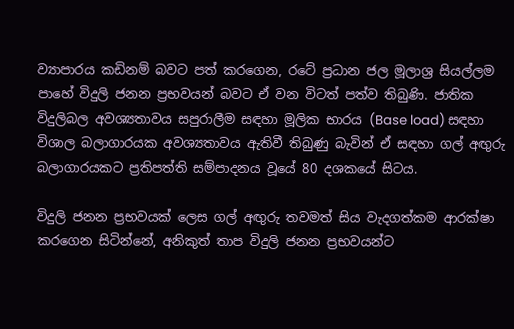ව්‍යාපාරය කඩිනම් බවට පත් කරගෙන, රටේ ප්‍රධාන ජල මූලාශ්‍ර සියල්ලම පාහේ විදුලි ජනන ප්‍රභවයන් බවට ඒ වන විටත් පත්ව තිබුණි. ජාතික විදුලිබල අවශ්‍යතාවය සපුරාලීම සඳහා මූලික භාරය (Base load) සඳහා විශාල බලාගාරයක අවශ්‍යතාවය ඇතිවී තිබුණු බැවින් ඒ සඳහා ගල් අඟුරු බලාගාරයකට ප්‍රතිපත්ති සම්පාදනය වූයේ 80 දශකයේ සිටය.

විදුලි ජනන ප්‍රභවයක් ලෙස ගල් අඟුරු තවමත් සිය වැදගත්කම ආරක්ෂා කරගෙන සිටින්නේ, අනිකුත් තාප විදුලි ජනන ප්‍රභවයන්ට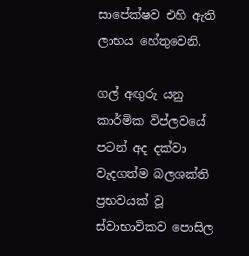සාපේක්ෂව එහි ඇති ලාභය හේතුවෙනි.

ගල් අඟුරු යනු කාර්මික විප්ලවයේ පටන් අද දක්වා වැදගත්ම බලශක්ති ප්‍රභවයක් වූ ස්වාභාවිකව පොසිල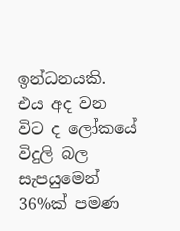ඉන්ධනයකි. එය අද වන විට ද ලෝකයේ විදුලි බල සැපයුමෙන් 36%ක් පමණ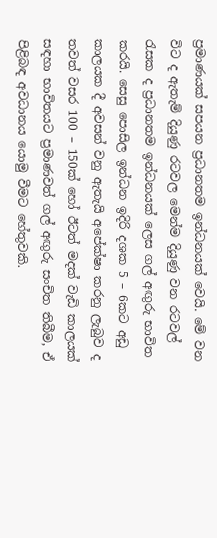ප්‍රමාණයක් සපයන ප්‍රධානතම ඉන්ධනයක් වෙයි. මේ වන විට ද ඇතැම් දියුණු රටවල මෙන්ම දියුණු වන රටවල් රැසක ද ප්‍රධානතම ඉන්ධනයක් ලෙස ගල් අඟුරු භාවිත කරයි. සෙසු පොසිල ඉන්ධන ඉදිරි දශක 5 – 6කට අඩු කාලයක දී අවසන් වනු ඇතැයි අපේක්ෂා කරනු ලැබුව ද තවත් වසර 100 – 150ක් හෝ ඊටත් මදක් වැඩි කාලයක් සඳහා භාවිතයට ප්‍රමාණවත් ගල් අඟුරු සංචිත තිබීම, ඒ පිළිබඳ අවධානය යොමු වීමට හේතුවකි.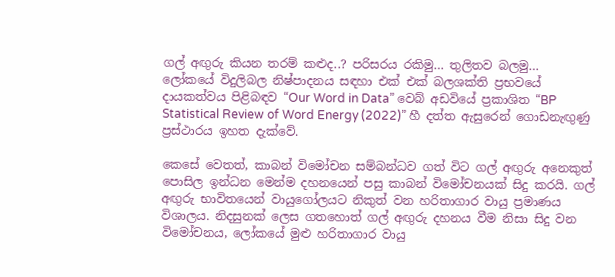ගල් අඟුරු කියන තරම් කළුද..? පරිසරය රකිමු… තුලිතව බලමු…
ලෝකයේ විදුලිබල නිෂ්පාදනය සඳහා එක් එක් බලශක්ති ප්‍රභවයේ දායකත්වය පිළිබඳව “Our Word in Data” වෙබ් අඩවියේ ප්‍රකාශිත “BP Statistical Review of Word Energy (2022)” හී දත්ත ඇසුරෙන් ගොඩනැඟු‍ණු ප්‍රස්ථාරය ඉහත දැක්වේ.

කෙසේ වෙතත්, කාබන් විමෝචන සම්බන්ධව ගත් විට ගල් අඟුරු අනෙකුත් පොසිල ඉන්ධන මෙන්ම දහනයෙන් පසු කාබන් විමෝචනයක් සිදු කරයි. ගල් අඟුරු භාවිතයෙන් වායුගෝලයට නිකුත් වන හරිතාගාර වායු ප්‍රමාණය විශාලය. නිදසුනක් ලෙස ගතහොත් ගල් අඟුරු දහනය වීම නිසා සිදු වන විමෝචනය, ලෝකයේ මුළු හරිතාගාර වායු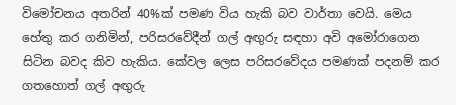විමෝචනය අතරින් 40%ක් පමණ විය හැකි බව වාර්තා වෙයි. මෙය හේතු කර ගනිමින්, පරිසරවේදීන් ගල් අඟුරු සඳහා අවි අමෝරාගෙන සිටින බවද කිව හැකිය. කේවල ලෙස පරිසරවේදය පමණක් පදනම් කර ගතහොත් ගල් අඟුරු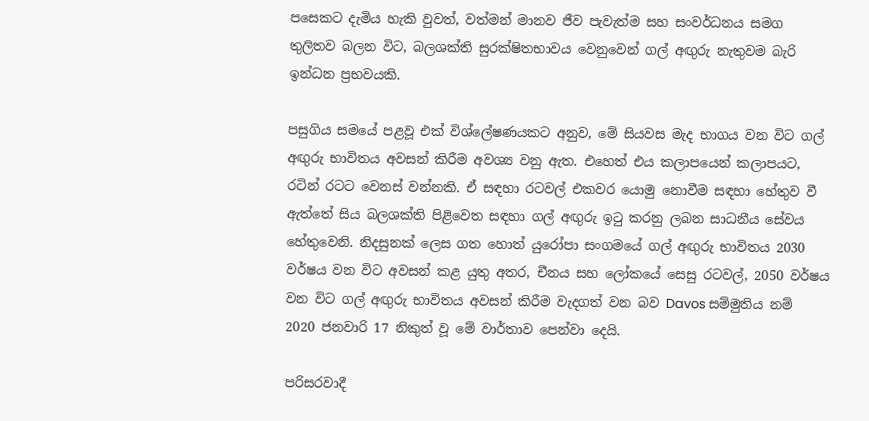පසෙකට දැමිය හැකි වුවත්, වත්මන් මානව ජීව පැවැත්ම සහ සංවර්ධනය සමග තුලිතව බලන විට, බලශක්ති සුරක්ෂිතභාවය වෙනුවෙන් ගල් අඟුරු නැතුවම බැරි ඉන්ධන ප්‍රභවයකි.

පසුගිය සමයේ පළවූ එක් විශ්ලේෂණයකට අනුව, මේ සියවස මැද භාගය වන විට ගල් අඟුරු භාවිතය අවසන් කිරීම අවශ්‍ය වනු ඇත. එහෙත් එය කලාපයෙන් කලාපයට, රටින් රටට වෙනස් වන්නකි. ඒ සඳහා රටවල් එකවර යොමු නොවීම සඳහා හේතුව වී ඇත්තේ සිය බලශක්ති පිළිවෙත සඳහා ගල් අඟුරු ඉටු කරනු ලබන සාධනීය සේවය හේතුවෙනි. නිදසුනක් ලෙස ගත හොත් යුරෝපා සංගමයේ ගල් අඟුරු භාවිතය 2030 වර්ෂය වන විට අවසන් කළ යුතු අතර, චීනය සහ ලෝකයේ සෙසු රටවල්, 2050 වර්ෂය වන විට ගල් අඟුරු භාවිතය අවසන් කිරීම වැදගත් වන බව Davos සම්මුතිය නම් 2020 ජනවාරි 17 නිකුත් වූ මේ වාර්තාව පෙන්වා දෙයි.

පරිසරවාදී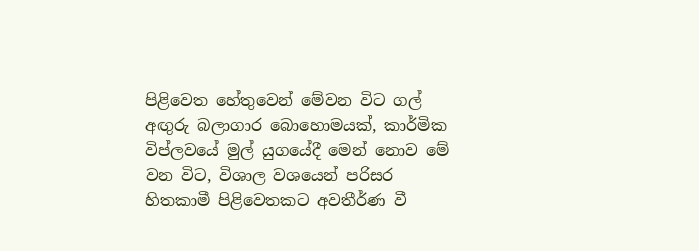පිළිවෙත හේතුවෙන් මේවන විට ගල් අඟුරු බලාගාර බොහොමයක්, කාර්මික විප්ලවයේ මුල් යුගයේදී මෙන් නොව මේ වන විට, විශාල වශයෙන් පරිසර හිතකාමී පිළිවෙතකට අවතීර්ණ වී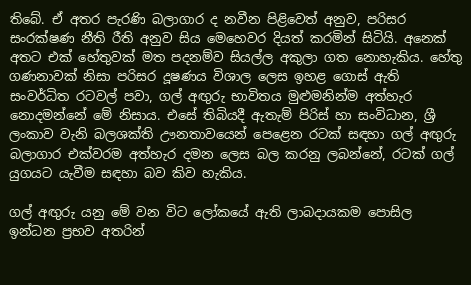තිබේ. ඒ අතර පැරණි බලාගාර ද නවීන පිළිවෙත් අනුව, පරිසර සංරක්ෂණ නීති රීති අනුව සිය මෙහෙවර දියත් කරමින් සිටියි. අනෙක් අතට එක් හේතුවක් මත පදනම්ව සියල්ල අකුලා ගත නොහැකිය. හේතු ගණනාවක් නිසා පරිසර දූෂණය විශාල ලෙස ඉහළ ගොස් ඇති සංවර්ධිත රටවල් පවා, ගල් අඟුරු භාවිතය මුළුමනින්ම අත්හැර නොදමන්නේ මේ නිසාය. එසේ තිබියදී ඇතැම් පිරිස් හා සංවිධාන, ශ්‍රී ලංකාව වැනි බලශක්ති ඌනතාවයෙන් පෙළෙන රටක් සඳහා ගල් අඟුරු බලාගාර එක්වරම අත්හැර දමන ලෙස බල කරනු ලබන්නේ, රටක් ගල් යුගයට යැවීම සඳහා බව කිව හැකිය.

ගල් අඟුරු යනු මේ වන විට ලෝකයේ ඇති ලාබදායකම පොසිල ඉන්ධන ප්‍රභව අතරින්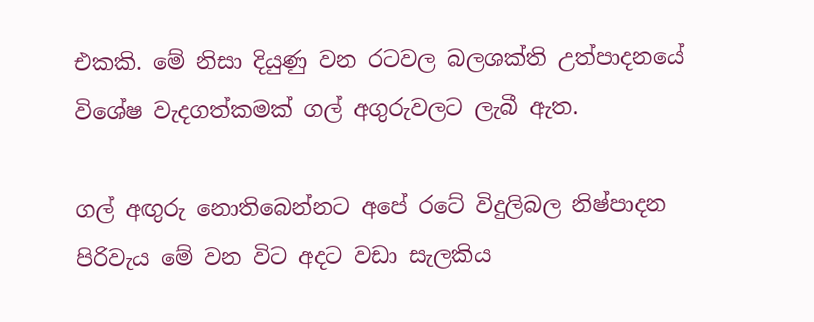එකකි. මේ නිසා දියුණු වන රටවල බලශක්‌ති උත්පාදනයේ විශේෂ වැදගත්කමක්‌ ගල් අගුරුවලට ලැබී ඇත.

ගල් අඟුරු නොතිබෙන්නට අපේ රටේ විදුලිබල නිෂ්පාදන පිරිවැය මේ වන විට අදට වඩා සැලකිය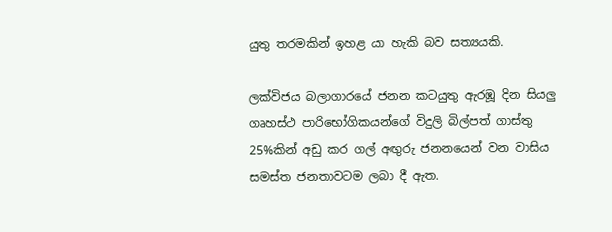යුතු තරමකින් ඉහළ යා හැකි බව සත්‍යයකි.

ලක්විජය බලාගාරයේ ජනන කටයුතු ඇරඹූ දින සියලු ගෘහස්ථ පාරිභෝගිකයන්ගේ විදුලි බිල්පත් ගාස්තු 25%කින් අඩු කර ගල් අඟුරු ජනනයෙන් වන වාසිය සමස්ත ජනතාවටම ලබා දී ඇත.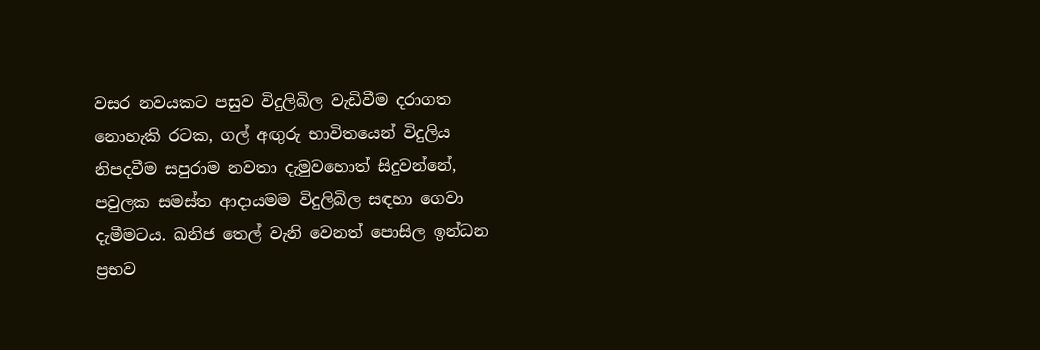වසර නවයකට පසුව විදුලිබිල වැඩිවීම දරාගත නොහැකි රටක, ගල් අඟුරු භාවිතයෙන් විදුලිය නිපදවීම සපුරාම නවතා දැමුවහොත් සිදුවන්නේ, පවුලක සමස්ත ආදායමම විදුලිබිල සඳහා ගෙවා දැමීමටය. ඛනිජ තෙල් වැනි වෙනත් පොසිල ඉන්ධන ප්‍රභව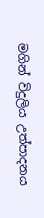මගින් විදුලිය උත්පාදනය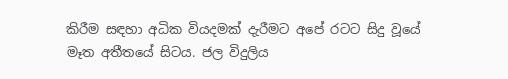කිරීම සඳහා අධික වියදමක් දැරීමට අපේ රටට සිදු වූයේ මෑත අතීතයේ සිටය. ජල විදුලිය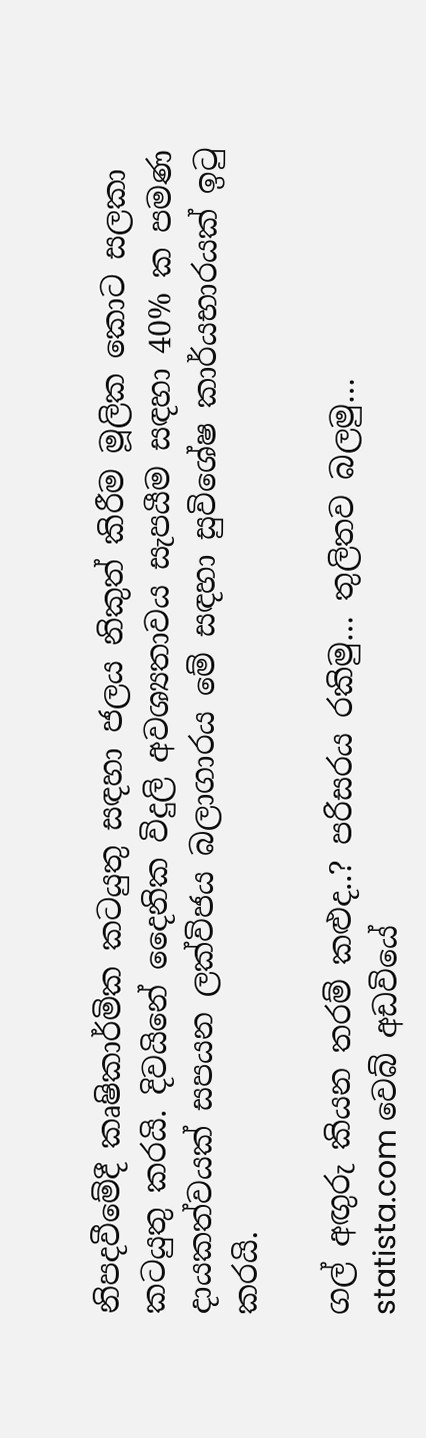නිපදවීමේදී කෘෂිකාර්මික කටයුතු සඳහා ජලය නිකුත් කිරීම මූලික කොට සලකා කටයුතු කරයි. දිවයිනේ දෛනික විදුලි අවශ්‍යතාවය සැපයීම සඳහා 40% ක පමණ දායකත්වයක් සපයන ලක්විජය බලාගාරය මේ සඳහා සුවිශේෂ කාර්යභාරයක් ඉටු කරයි.

ගල් අඟුරු කියන තරම් කළුද..? පරිසරය රකිමු… තුලිතව බලමු…
statista.com වෙබ් අඩවියේ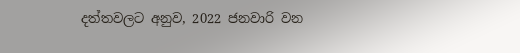දත්තවලට අනුව, 2022 ජනවාරි වන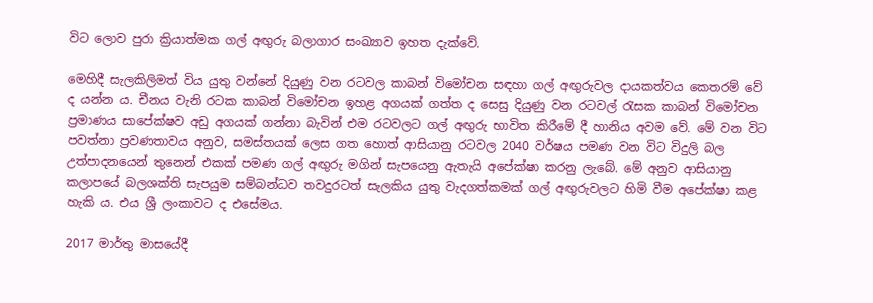විට ලොව පුරා ක්‍රියාත්මක ගල් අඟුරු බලාගාර සංඛ්‍යාව ඉහත දැක්වේ.

මෙහිදී සැලකිලිමත් විය යුතු වන්නේ දියුණු වන රටවල කාබන් විමෝචන සඳහා ගල් අඟුරුවල දායකත්වය කෙතරම් වේ ද යන්න ය. චීනය වැනි රටක කාබන් විමෝචන ඉහළ අගයක් ගත්ත ද සෙසු දියුණු වන රටවල් රැසක කාබන් විමෝචන ප්‍රමාණය සාපේක්ෂව අඩු අගයක් ගන්නා බැවින් එම රටවලට ගල් අඟුරු භාවිත කිරීමේ දී හානිය අවම වේ. මේ වන විට පවත්නා ප්‍රවණතාවය අනුව, සමස්තයක් ලෙස ගත හොත් ආසියානු රටවල 2040 වර්ෂය පමණ වන විට විදුලි බල උත්පාදනයෙන් තුනෙන් එකක් පමණ ගල් අඟුරු මගින් සැපයෙනු ඇතැයි අපේක්ෂා කරනු ලැබේ. මේ අනුව ආසියානු කලාපයේ බලශක්ති සැපයුම සම්බන්ධව තවදුරටත් සැලකිය යුතු වැදගත්කමක් ගල් අඟුරුවලට හිමි වීම අපේක්ෂා කළ හැකි ය. එය ශ්‍රී ලංකාවට ද එසේමය.

2017 මාර්තු මාසයේදී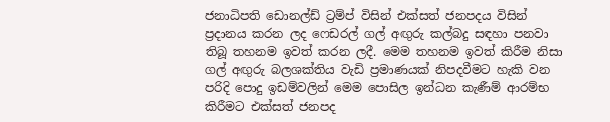ජනාධිපති ඩොනල්ඩ් ට්‍රම්ප් විසින් එක්සත් ජනපදය විසින් ප්‍රදානය කරන ලද ෆෙඩරල් ගල් අඟුරු කල්බදු සඳහා පනවා තිබූ තහනම ඉවත් කරන ලදී. මෙම තහනම ඉවත් කිරීම නිසා ගල් අඟුරු බලශක්තිය වැඩි ප්‍රමාණයක් නිපදවීමට හැකි වන පරිදි පොදු ඉඩම්වලින් මෙම පොසිල ඉන්ධන කැණීම් ආරම්භ කිරීමට එක්සත් ජනපද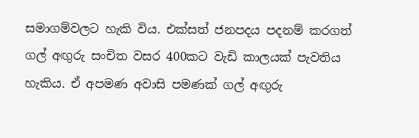සමාගම්වලට හැකි විය. එක්සත් ජනපදය පදනම් කරගත් ගල් අඟුරු සංචිත වසර 400කට වැඩි කාලයක් පැවතිය හැකිය. ඒ අපමණ අවාසි පමණක් ගල් අඟුරු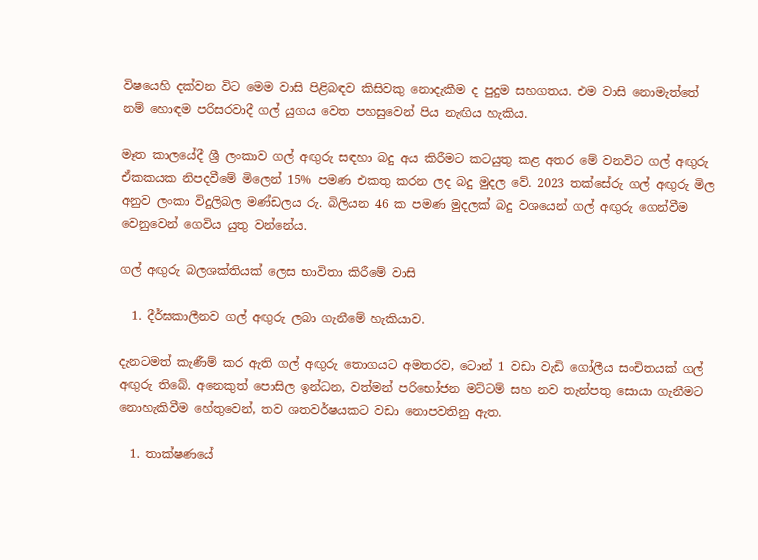විෂයෙහි දක්වන විට මෙම වාසි පිළිබඳව කිසිවකු නොදැකීම ද පුදුම සහගතය. එම වාසි නොමැත්තේ නම් හොඳම පරිසරවාදී ගල් යුගය වෙත පහසුවෙන් පිය නැඟිය හැකිය.

මෑත කාලයේදී ශ්‍රී ලංකාව ගල් අඟුරු සඳහා බදු අය කිරීමට කටයුතු කළ අතර මේ වනවිට ගල් අඟුරු ඒකකයක නිපදවීමේ මිලෙන් 15% පමණ එකතු කරන ලද බදු මුදල වේ. 2023 තක්සේරු ගල් අඟුරු මිල අනුව ලංකා විදුලිබල මණ්ඩලය රු. බිලියන 46 ක පමණ මුදලක් බදු වශයෙන් ගල් අඟුරු ගෙන්වීම වෙනුවෙන් ගෙවිය යුතු වන්නේය.

ගල් අඟුරු බලශක්තියක් ලෙස භාවිතා කිරීමේ වාසි

  1. දීර්ඝකාලීනව ගල් අඟුරු ලබා ගැනීමේ හැකියාව.

දැනටමත් කැණීම් කර ඇති ගල් අඟුරු තොගයට අමතරව, ටොන් 1 වඩා වැඩි ගෝලීය සංචිතයක් ගල් අඟුරු තිබේ. අනෙකුත් පොසිල ඉන්ධන, වත්මන් පරිභෝජන මට්ටම් සහ නව තැන්පතු සොයා ගැනීමට නොහැකිවීම හේතුවෙන්, තව ශතවර්ෂයකට වඩා නොපවතිනු ඇත.

  1. තාක්ෂණයේ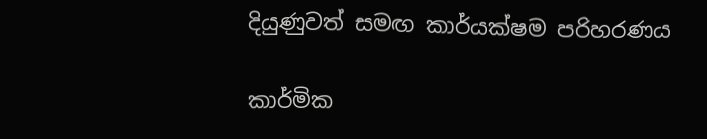දියුණුවත් සමඟ කාර්යක්ෂම පරිහරණය

කාර්මික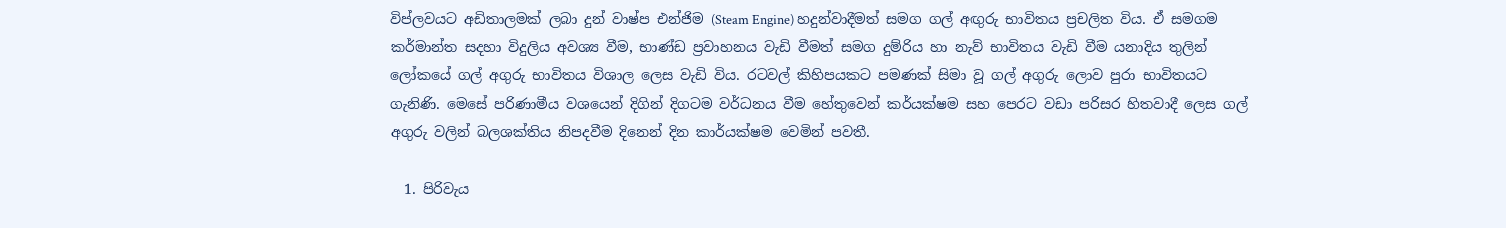විප්ලවයට අඩිතාලමක් ලබා දුන් වාෂ්ප එන්ජිම (Steam Engine) හදුන්වාදීමත් සමග ගල් අඟුරු භාවිතය ප්‍රචලිත විය. ඒ සමගම කර්මාන්ත සදහා විදුලිය අවශ්‍ය වීම, භාණ්ඩ ප්‍රවාහනය වැඩි වීමත් සමග දුම්රිය හා නැව් භාවිතය වැඩි වීම යනාදිය තුලින් ලෝකයේ ගල් අගුරු භාවිතය විශාල ලෙස වැඩි විය. රටවල් කිහිපයකට පමණක් සිමා වූ ගල් අගුරු ලොව පුරා භාවිතයට ගැනිණි. මෙසේ පරිණාමීය වශයෙන් දිගින් දිගටම වර්ධනය වීම හේතුවෙන් කර්යක්ෂම සහ පෙරට වඩා පරිසර හිතවාදී ලෙස ගල් අගුරු වලින් බලශක්තිය නිපදවීම දිනෙන් දින කාර්යක්ෂම වෙමින් පවතී.

  1. පිරිවැය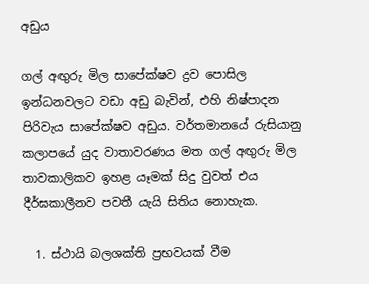අඩුය

ගල් අඟුරු මිල සාපේක්ෂව ද්‍රව පොසිල ඉන්ධනවලට වඩා අඩු බැවින්, එහි නිෂ්පාදන පිරිවැය සාපේක්ෂව අඩුය. වර්තමානයේ රුසියානු කලාපයේ යුද වාතාවරණය මත ගල් අඟුරු මිල තාවකාලිකව ඉහළ යෑමක් සිදු වුවත් එය දීර්ඝකාලීනව පවතී යැයි සිතිය නොහැක.

  1. ස්ථායි බලශක්ති ප්‍රභවයක් වීම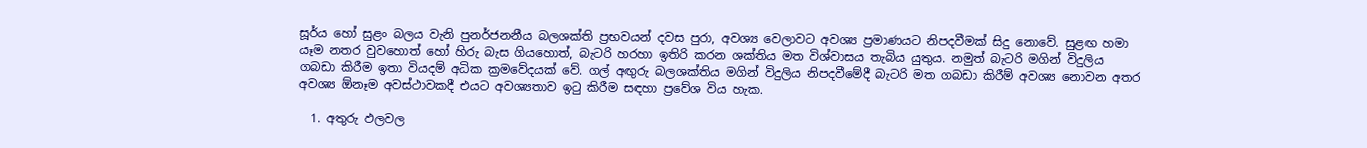සූර්ය හෝ සුළං බලය වැනි පුනර්ජනනීය බලශක්ති ප්‍රභවයන් දවස පුරා, අවශ්‍ය වෙලාවට අවශ්‍ය ප්‍රමාණයට නිපදවීමක් සිදු නොවේ. සුළඟ හමා යෑම නතර වුවහොත් හෝ හිරු බැස ගියහොත්, බැටරි හරහා ඉතිරි කරන ශක්තිය මත විශ්වාසය තැබිය යුතුය. නමුත් බැටරි මගින් විදුලිය ගබඩා කිරීම ඉතා වියදම් අධික ක්‍රමවේදයක් වේ. ගල් අඟුරු බලශක්තිය මගින් විදුලිය නිපදවීමේදී බැටරි මත ගබඩා කිරීම් අවශ්‍ය නොවන අතර අවශ්‍ය ඕනෑම අවස්ථාවකදී එයට අවශ්‍යතාව ඉටු කිරීම සඳහා ප්‍රවේශ විය හැක.

  1. අතුරු ඵලවල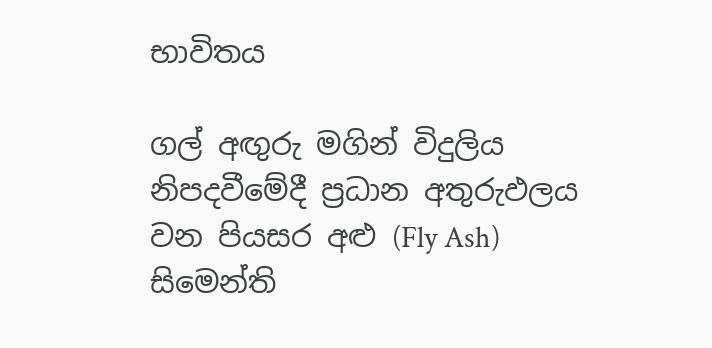භාවිතය

ගල් අඟුරු මගින් විදුලිය නිපදවීමේදී ප්‍රධාන අතුරුඵලය වන පියසර අළු (Fly Ash) සිමෙන්ති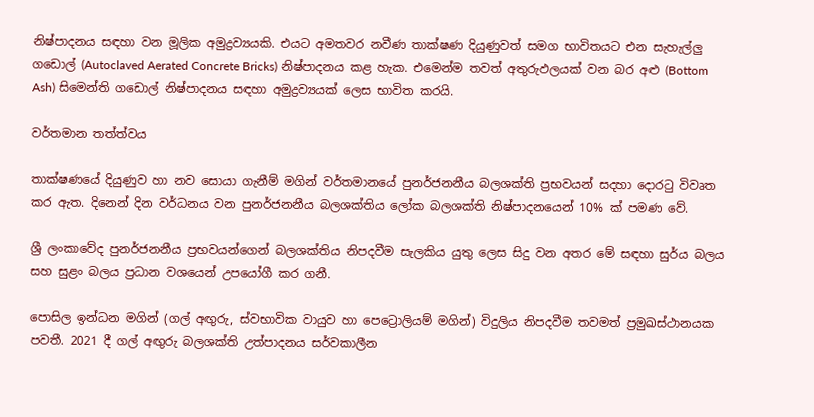නිෂ්පාදනය සඳහා වන මූලික අමුද්‍රව්‍යයකි. එයට අමතවර නවීණ තාක්ෂණ දියුණුවත් සමග භාවිතයට එන සැහැල්ලු ගඩොල් (Autoclaved Aerated Concrete Bricks) නිෂ්පාදනය කළ හැක. එමෙන්ම තවත් අතුරුඵලයක් වන බර අළු (Bottom Ash) සිමෙන්ති ගඩොල් නිෂ්පාදනය සඳහා අමුද්‍රව්‍යයක් ලෙස භාවිත කරයි.

වර්තමාන තත්ත්වය

තාක්ෂණයේ දියුණුව හා නව සොයා ගැනීම් මගින් වර්තමානයේ පුනර්ජනනීය බලශක්ති ප්‍රභවයන් සදහා දොරටු විවෘත කර ඇත. දිනෙන් දින වර්ධනය වන පුනර්ජනනීය බලශක්තිය ලෝක බලශක්ති නිෂ්පාදනයෙන් 10% ක් පමණ වේ.

ශ්‍රී ලංකාවේද පුනර්ජනනීය ප්‍රභවයන්ගෙන් බලශක්තිය නිපදවීම සැලකිය යුතු ලෙස සිදු වන අතර මේ සඳහා සුර්ය බලය සහ සුළං බලය ප්‍රධාන වශයෙන් උපයෝගී කර ගනී.

පොසිල ඉන්ධන මගින් (ගල් අඟුරු, ස්වභාවික වායුව හා පෙට්‍රොලියම් මගින්) විදුලිය නිපදවීම තවමත් ප්‍රමුඛස්ථානයක පවතී. 2021 දී ගල් අඟු‍රු බලශක්ති උත්පාදනය සර්වකාලීන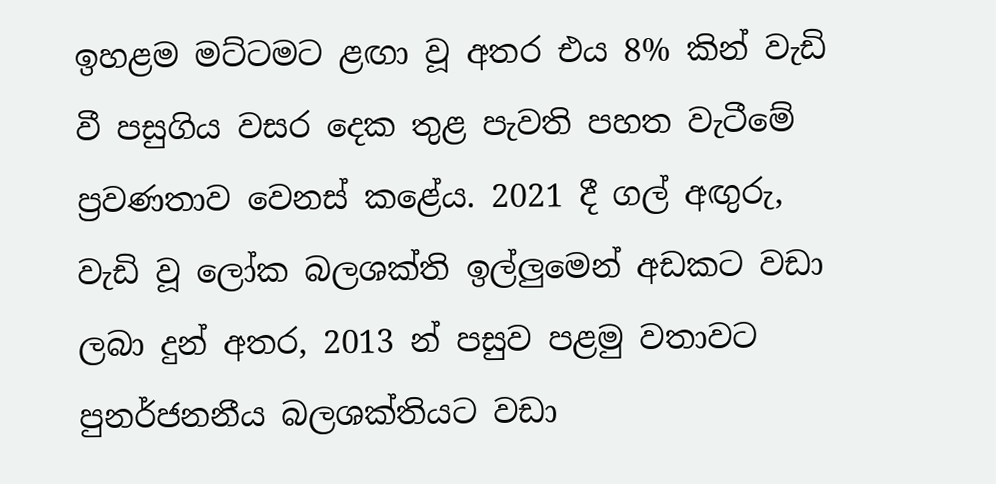ඉහළම මට්ටමට ළඟා වූ අතර එය 8% කින් වැඩි වී පසුගිය වසර දෙක තුළ පැවති පහත වැටීමේ ප්‍රවණතාව වෙනස් කළේය. 2021 දී ගල් අඟු‍රු, වැඩි වූ ලෝක බලශක්ති ඉල්ලු‍මෙන් අඩකට වඩා ලබා දුන් අතර, 2013 න් පසුව පළමු වතාවට පුනර්ජනනීය බලශක්තියට වඩා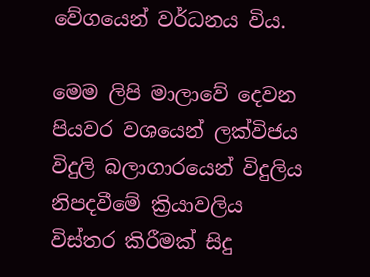වේගයෙන් වර්ධනය විය.

මෙම ලිපි මාලාවේ දෙවන පියවර වශයෙන් ලක්විජය විදුලි බලාගාරයෙන් විදුලිය නිපදවීමේ ක්‍රියාවලිය විස්තර කිරීමක් සිදු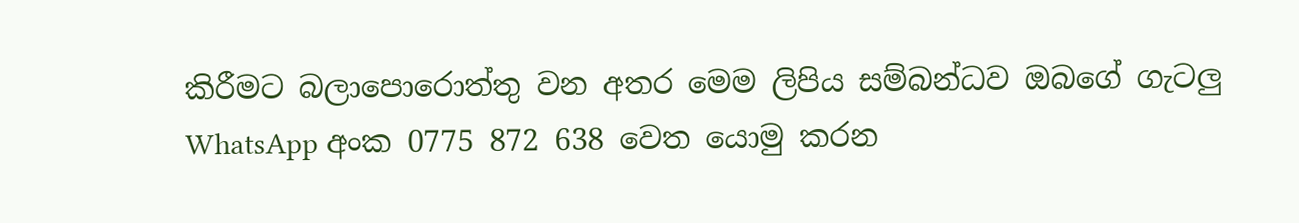කිරීමට බලාපොරොත්තු වන අතර මෙම ලිපිය සම්බන්ධව ඔබගේ ගැටලු WhatsApp අංක 0775 872 638 වෙත යොමු කරන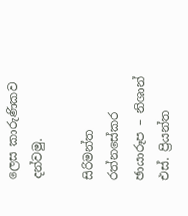ලෙස කාරුණිකව දන්වමු.

සිරිමන්ත රත්නසේකර
ඡායාරූප – නිශාන් එස්. ප්‍රියන්ත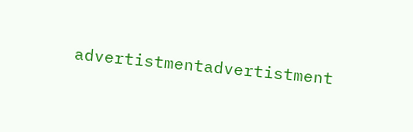advertistmentadvertistment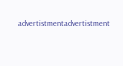advertistmentadvertistment